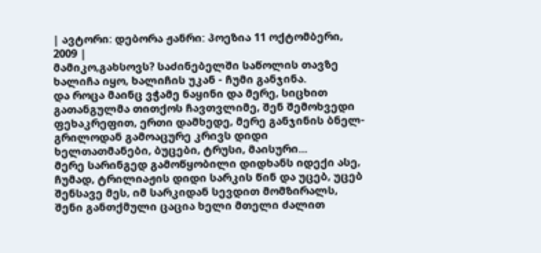| ავტორი: დებორა ჟანრი: პოეზია 11 ოქტომბერი, 2009 |
მამიკო,გახსოვს? საძინებელში საწოლის თავზე ხალიჩა იყო, ხალიჩის უკან - ჩუმი განჯინა.
და როცა მაინც ვჭამე ნაყინი და მერე, სიცხით გათანგულმა თითქოს ჩავთვლიმე, შენ შემოხვედი ფეხაკრეფით, ერთი დამხედე, მერე განჯინის ბნელ-გრილოდან გამოაცურე კრივს დიდი ხელთათმანები, ბუცები, ტრუსი, მაისური...
მერე სარინგედ გამოწყობილი დიდხანს იდექი ასე, ჩუმად, ტრილიაჟის დიდი სარკის წინ და უცებ, უცებ შენსავე მეს, იმ სარკიდან სევდით მომზირალს, შენი განთქმული ცაცია ხელი მთელი ძალით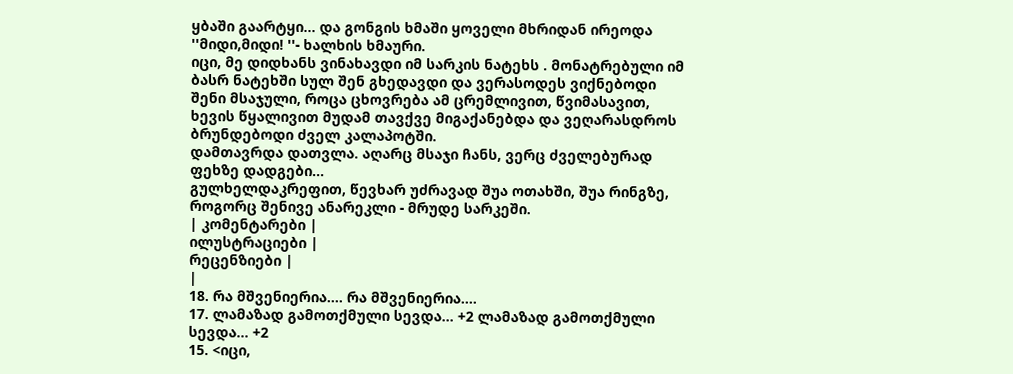ყბაში გაარტყი... და გონგის ხმაში ყოველი მხრიდან ირეოდა ''მიდი,მიდი! ''- ხალხის ხმაური.
იცი, მე დიდხანს ვინახავდი იმ სარკის ნატეხს . მონატრებული იმ ბასრ ნატეხში სულ შენ გხედავდი და ვერასოდეს ვიქნებოდი შენი მსაჯული, როცა ცხოვრება ამ ცრემლივით, წვიმასავით, ხევის წყალივით მუდამ თავქვე მიგაქანებდა და ვეღარასდროს ბრუნდებოდი ძველ კალაპოტში.
დამთავრდა დათვლა. აღარც მსაჯი ჩანს, ვერც ძველებურად ფეხზე დადგები...
გულხელდაკრეფით, წევხარ უძრავად შუა ოთახში, შუა რინგზე, როგორც შენივე ანარეკლი - მრუდე სარკეში.
| კომენტარები |
ილუსტრაციები |
რეცენზიები |
|
18. რა მშვენიერია.... რა მშვენიერია....
17. ლამაზად გამოთქმული სევდა... +2 ლამაზად გამოთქმული სევდა... +2
15. <იცი,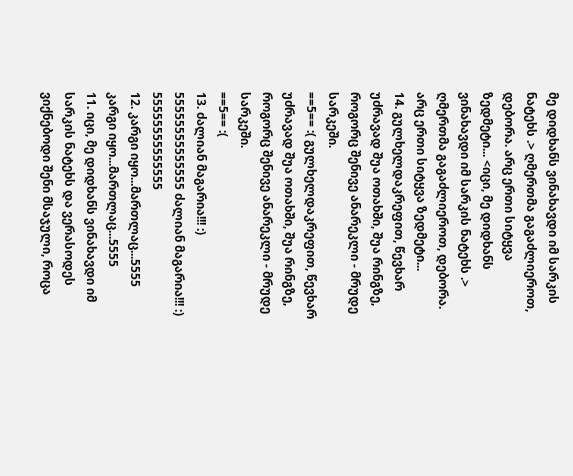მე დიდხანს ვინახავდი იმ სარკის ნატეხს .> ღმერთმა გაგაძლიეროთ, დებორა. არც ერთი სიტყვა ზედმეტი... <იცი, მე დიდხანს ვინახავდი იმ სარკის ნატეხს .> ღმერთმა გაგაძლიეროთ, დებორა. არც ერთი სიტყვა ზედმეტი...
14. გულხელდაკრეფით, წევხარ უძრავად შუა ოთახში, შუა რინგზე, როგორც შენივე ანარეკლი - მრუდე სარკეში.
==5== :( გულხელდაკრეფით, წევხარ უძრავად შუა ოთახში, შუა რინგზე, როგორც შენივე ანარეკლი - მრუდე სარკეში.
==5== :(
13. ძალიან მაგარია!!! :) 55555555555555 ძალიან მაგარია!!! :) 55555555555555
12. კარგი იყო...მართლაც...5555 კარგი იყო...მართლაც...5555
11. იცი, მე დიდხანს ვინახავდი იმ სარკის ნატეხს და ვერასოდეს ვიქნებოდი შენი მსაჯული, როცა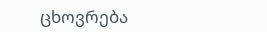ცხოვრება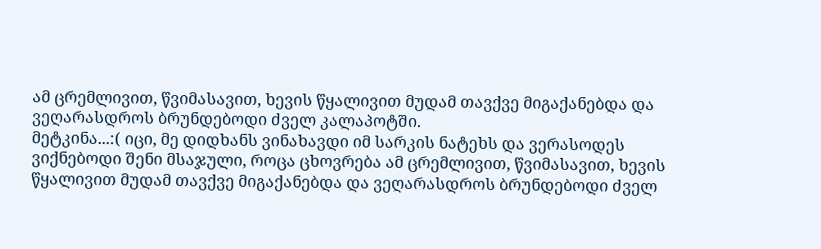ამ ცრემლივით, წვიმასავით, ხევის წყალივით მუდამ თავქვე მიგაქანებდა და ვეღარასდროს ბრუნდებოდი ძველ კალაპოტში.
მეტკინა...:( იცი, მე დიდხანს ვინახავდი იმ სარკის ნატეხს და ვერასოდეს ვიქნებოდი შენი მსაჯული, როცა ცხოვრება ამ ცრემლივით, წვიმასავით, ხევის წყალივით მუდამ თავქვე მიგაქანებდა და ვეღარასდროს ბრუნდებოდი ძველ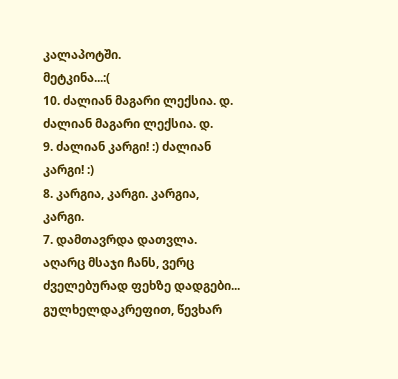კალაპოტში.
მეტკინა...:(
10. ძალიან მაგარი ლექსია. დ. ძალიან მაგარი ლექსია. დ.
9. ძალიან კარგი! :) ძალიან კარგი! :)
8. კარგია, კარგი. კარგია, კარგი.
7. დამთავრდა დათვლა. აღარც მსაჯი ჩანს, ვერც ძველებურად ფეხზე დადგები...
გულხელდაკრეფით, წევხარ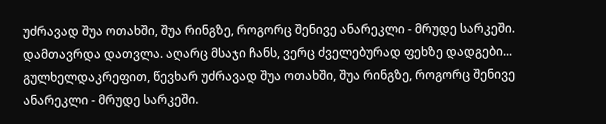უძრავად შუა ოთახში, შუა რინგზე, როგორც შენივე ანარეკლი - მრუდე სარკეში. დამთავრდა დათვლა. აღარც მსაჯი ჩანს, ვერც ძველებურად ფეხზე დადგები...
გულხელდაკრეფით, წევხარ უძრავად შუა ოთახში, შუა რინგზე, როგორც შენივე ანარეკლი - მრუდე სარკეში.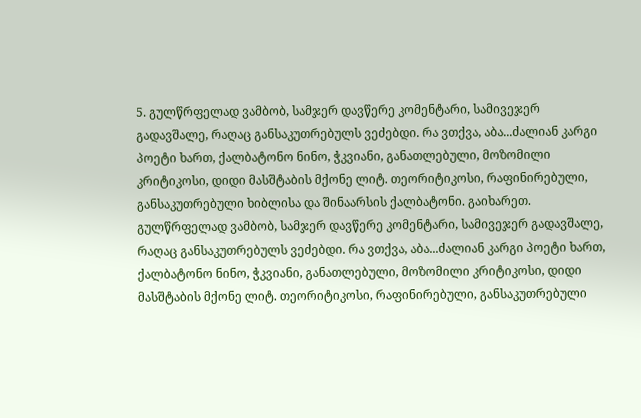5. გულწრფელად ვამბობ, სამჯერ დავწერე კომენტარი, სამივეჯერ გადავშალე, რაღაც განსაკუთრებულს ვეძებდი. რა ვთქვა, აბა...ძალიან კარგი პოეტი ხართ, ქალბატონო ნინო, ჭკვიანი, განათლებული, მოზომილი კრიტიკოსი, დიდი მასშტაბის მქონე ლიტ. თეორიტიკოსი, რაფინირებული, განსაკუთრებული ხიბლისა და შინაარსის ქალბატონი. გაიხარეთ. გულწრფელად ვამბობ, სამჯერ დავწერე კომენტარი, სამივეჯერ გადავშალე, რაღაც განსაკუთრებულს ვეძებდი. რა ვთქვა, აბა...ძალიან კარგი პოეტი ხართ, ქალბატონო ნინო, ჭკვიანი, განათლებული, მოზომილი კრიტიკოსი, დიდი მასშტაბის მქონე ლიტ. თეორიტიკოსი, რაფინირებული, განსაკუთრებული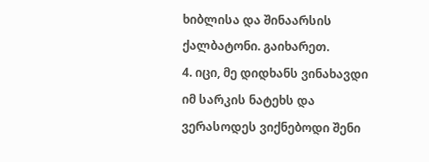ხიბლისა და შინაარსის ქალბატონი. გაიხარეთ.
4. იცი, მე დიდხანს ვინახავდი იმ სარკის ნატეხს და ვერასოდეს ვიქნებოდი შენი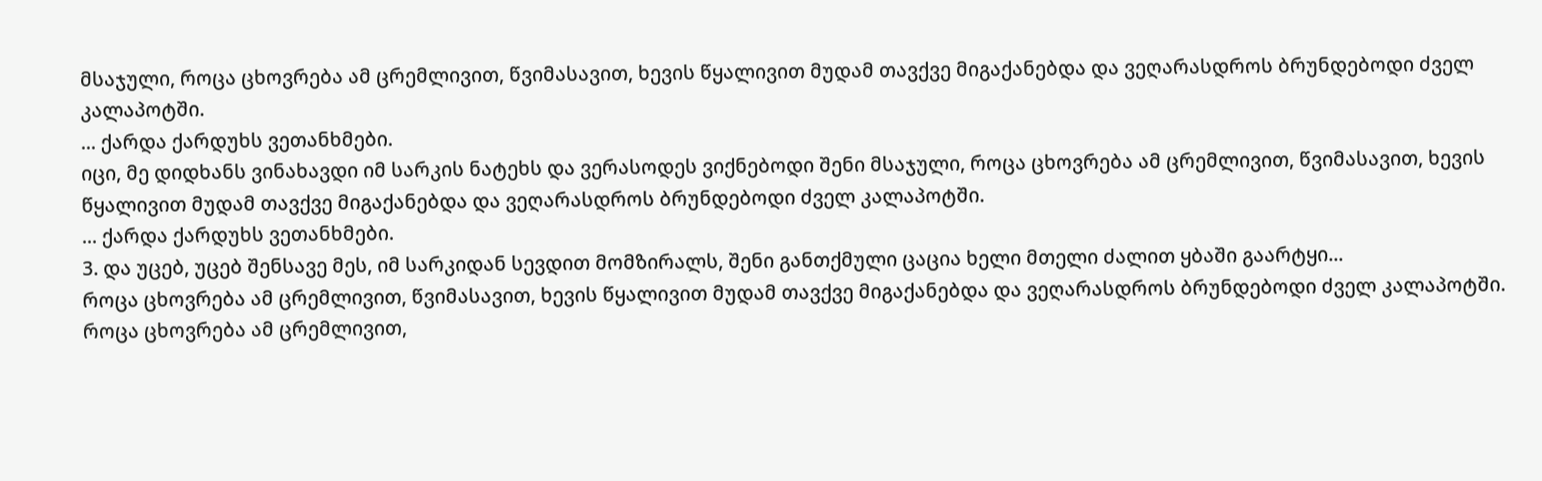მსაჯული, როცა ცხოვრება ამ ცრემლივით, წვიმასავით, ხევის წყალივით მუდამ თავქვე მიგაქანებდა და ვეღარასდროს ბრუნდებოდი ძველ კალაპოტში.
... ქარდა ქარდუხს ვეთანხმები.
იცი, მე დიდხანს ვინახავდი იმ სარკის ნატეხს და ვერასოდეს ვიქნებოდი შენი მსაჯული, როცა ცხოვრება ამ ცრემლივით, წვიმასავით, ხევის წყალივით მუდამ თავქვე მიგაქანებდა და ვეღარასდროს ბრუნდებოდი ძველ კალაპოტში.
... ქარდა ქარდუხს ვეთანხმები.
3. და უცებ, უცებ შენსავე მეს, იმ სარკიდან სევდით მომზირალს, შენი განთქმული ცაცია ხელი მთელი ძალით ყბაში გაარტყი...
როცა ცხოვრება ამ ცრემლივით, წვიმასავით, ხევის წყალივით მუდამ თავქვე მიგაქანებდა და ვეღარასდროს ბრუნდებოდი ძველ კალაპოტში.
როცა ცხოვრება ამ ცრემლივით,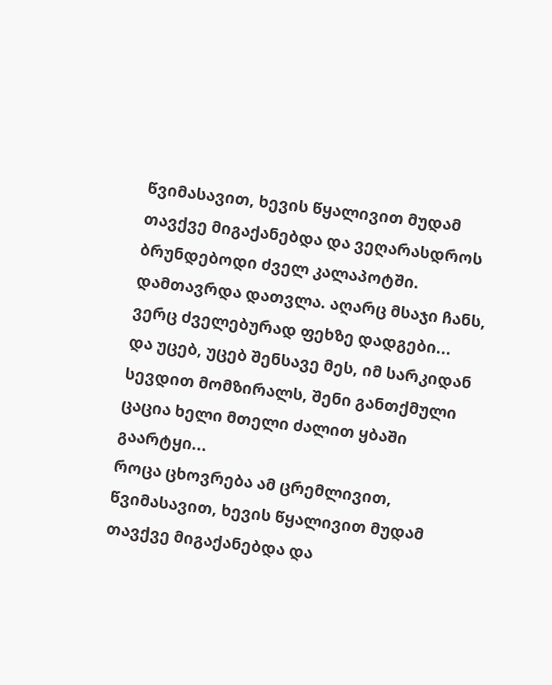წვიმასავით, ხევის წყალივით მუდამ თავქვე მიგაქანებდა და ვეღარასდროს ბრუნდებოდი ძველ კალაპოტში.
დამთავრდა დათვლა. აღარც მსაჯი ჩანს, ვერც ძველებურად ფეხზე დადგები...
და უცებ, უცებ შენსავე მეს, იმ სარკიდან სევდით მომზირალს, შენი განთქმული ცაცია ხელი მთელი ძალით ყბაში გაარტყი...
როცა ცხოვრება ამ ცრემლივით, წვიმასავით, ხევის წყალივით მუდამ თავქვე მიგაქანებდა და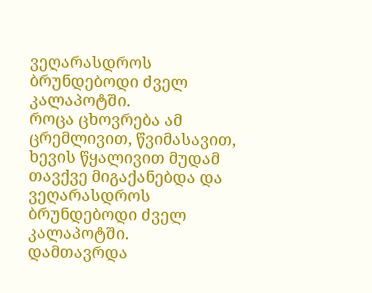ვეღარასდროს ბრუნდებოდი ძველ კალაპოტში.
როცა ცხოვრება ამ ცრემლივით, წვიმასავით, ხევის წყალივით მუდამ თავქვე მიგაქანებდა და ვეღარასდროს ბრუნდებოდი ძველ კალაპოტში.
დამთავრდა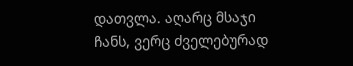დათვლა. აღარც მსაჯი ჩანს, ვერც ძველებურად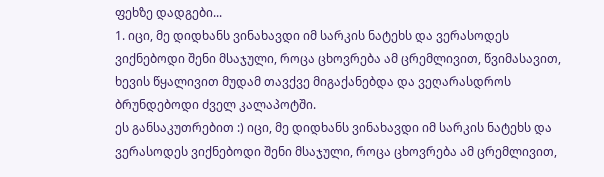ფეხზე დადგები...
1. იცი, მე დიდხანს ვინახავდი იმ სარკის ნატეხს და ვერასოდეს ვიქნებოდი შენი მსაჯული, როცა ცხოვრება ამ ცრემლივით, წვიმასავით, ხევის წყალივით მუდამ თავქვე მიგაქანებდა და ვეღარასდროს ბრუნდებოდი ძველ კალაპოტში.
ეს განსაკუთრებით :) იცი, მე დიდხანს ვინახავდი იმ სარკის ნატეხს და ვერასოდეს ვიქნებოდი შენი მსაჯული, როცა ცხოვრება ამ ცრემლივით,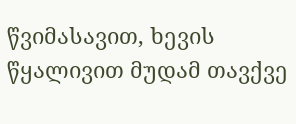წვიმასავით, ხევის წყალივით მუდამ თავქვე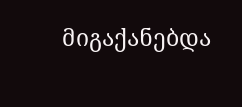მიგაქანებდა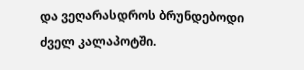და ვეღარასდროს ბრუნდებოდი ძველ კალაპოტში.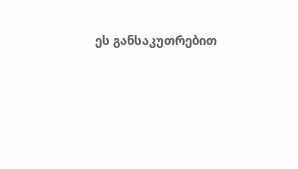ეს განსაკუთრებით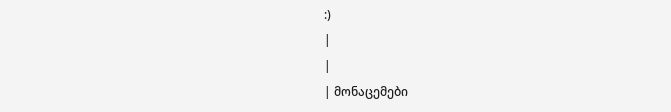:)
|
|
| მონაცემები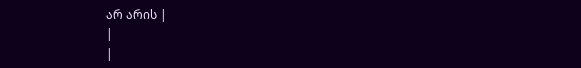არ არის |
|
|